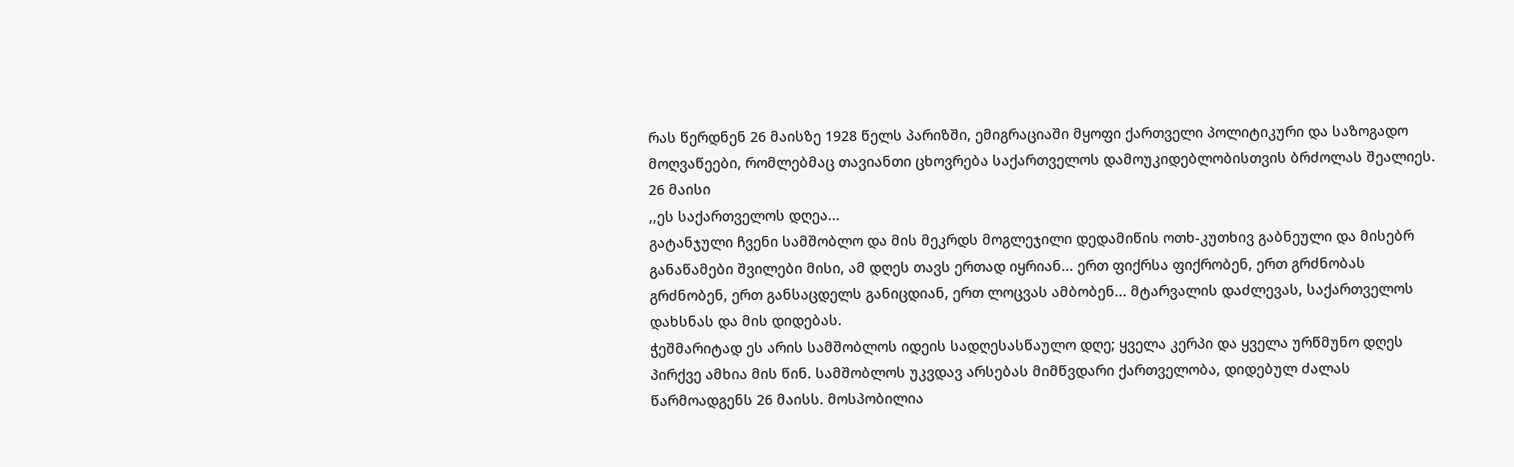რას წერდნენ 26 მაისზე 1928 წელს პარიზში, ემიგრაციაში მყოფი ქართველი პოლიტიკური და საზოგადო მოღვაწეები, რომლებმაც თავიანთი ცხოვრება საქართველოს დამოუკიდებლობისთვის ბრძოლას შეალიეს.
26 მაისი
,,ეს საქართველოს დღეა...
გატანჯული ჩვენი სამშობლო და მის მეკრდს მოგლეჯილი დედამიწის ოთხ-კუთხივ გაბნეული და მისებრ განაწამები შვილები მისი, ამ დღეს თავს ერთად იყრიან... ერთ ფიქრსა ფიქრობენ, ერთ გრძნობას გრძნობენ, ერთ განსაცდელს განიცდიან, ერთ ლოცვას ამბობენ... მტარვალის დაძლევას, საქართველოს დახსნას და მის დიდებას.
ჭეშმარიტად ეს არის სამშობლოს იდეის სადღესასწაულო დღე; ყველა კერპი და ყველა ურწმუნო დღეს პირქვე ამხია მის წინ. სამშობლოს უკვდავ არსებას მიმწვდარი ქართველობა, დიდებულ ძალას წარმოადგენს 26 მაისს. მოსპობილია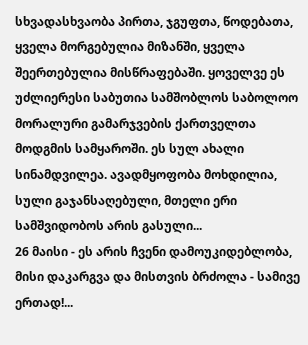სხვადასხვაობა პირთა, ჯგუფთა, წოდებათა, ყველა მორგებულია მიზანში, ყველა შეერთებულია მისწრაფებაში. ყოველვე ეს უძლიერესი საბუთია სამშობლოს საბოლოო მორალური გამარჯვების ქართველთა მოდგმის სამყაროში. ეს სულ ახალი სინამდვილეა. ავადმყოფობა მოხდილია, სული გაჯანსაღებული, მთელი ერი სამშვიდობოს არის გასული...
26 მაისი - ეს არის ჩვენი დამოუკიდებლობა, მისი დაკარგვა და მისთვის ბრძოლა - სამივე ერთად!...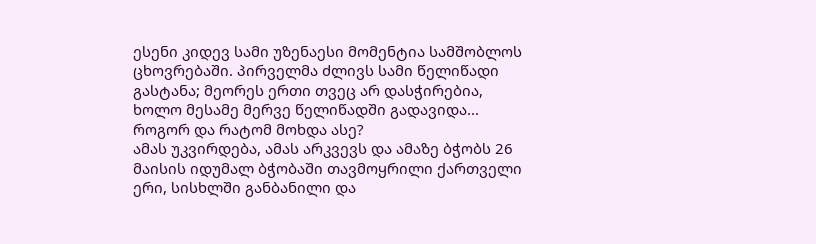ესენი კიდევ სამი უზენაესი მომენტია სამშობლოს ცხოვრებაში. პირველმა ძლივს სამი წელიწადი გასტანა; მეორეს ერთი თვეც არ დასჭირებია, ხოლო მესამე მერვე წელიწადში გადავიდა...
როგორ და რატომ მოხდა ასე?
ამას უკვირდება, ამას არკვევს და ამაზე ბჭობს 26 მაისის იდუმალ ბჭობაში თავმოყრილი ქართველი ერი, სისხლში განბანილი და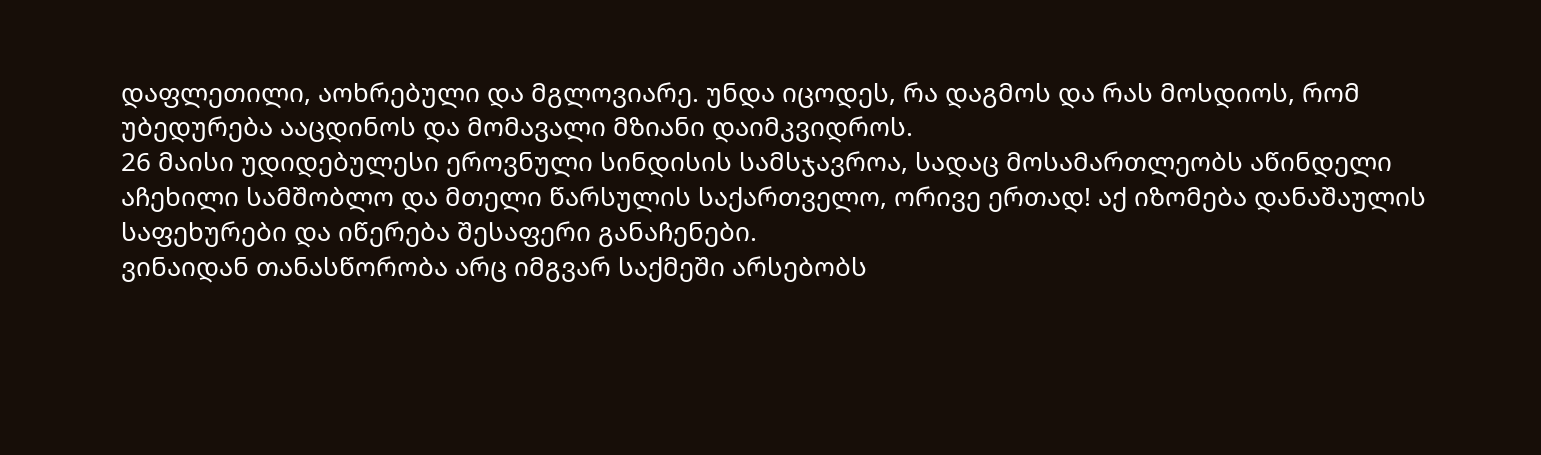დაფლეთილი, აოხრებული და მგლოვიარე. უნდა იცოდეს, რა დაგმოს და რას მოსდიოს, რომ უბედურება ააცდინოს და მომავალი მზიანი დაიმკვიდროს.
26 მაისი უდიდებულესი ეროვნული სინდისის სამსჯავროა, სადაც მოსამართლეობს აწინდელი აჩეხილი სამშობლო და მთელი წარსულის საქართველო, ორივე ერთად! აქ იზომება დანაშაულის საფეხურები და იწერება შესაფერი განაჩენები.
ვინაიდან თანასწორობა არც იმგვარ საქმეში არსებობს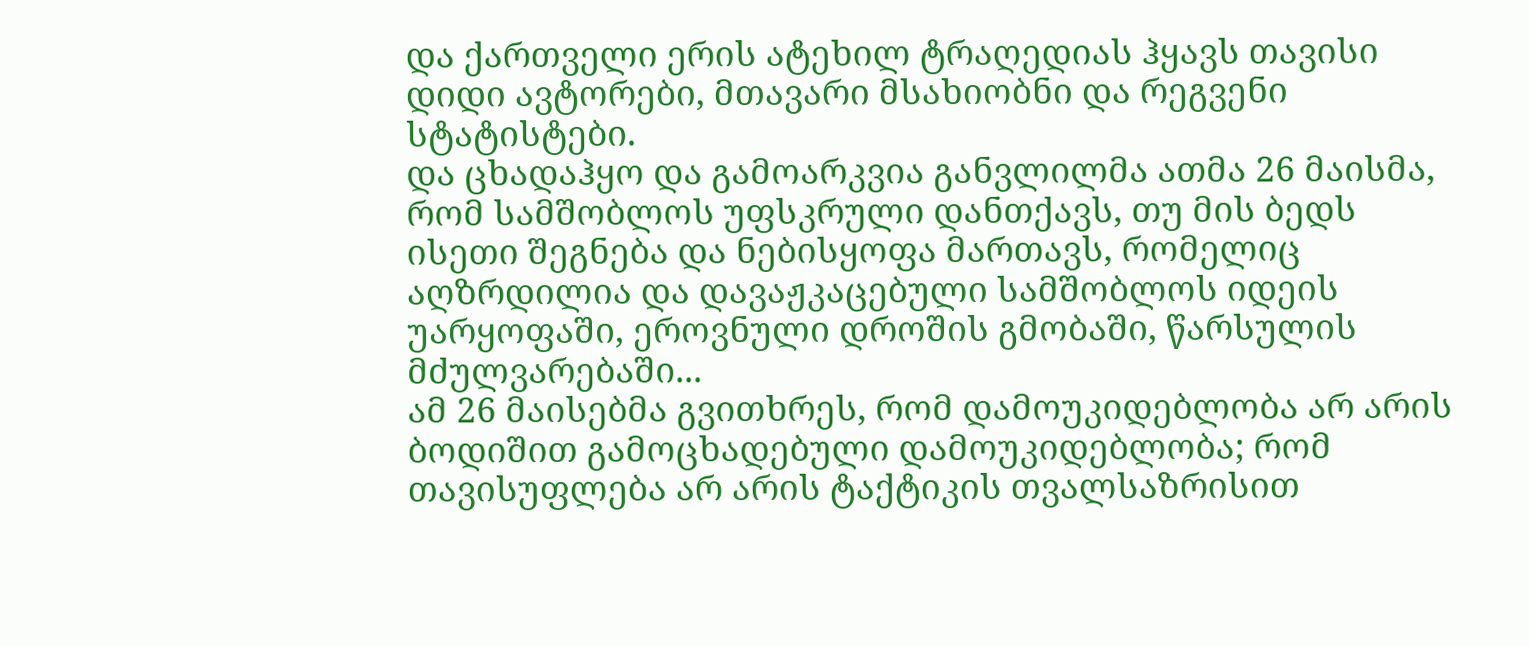და ქართველი ერის ატეხილ ტრაღედიას ჰყავს თავისი დიდი ავტორები, მთავარი მსახიობნი და რეგვენი სტატისტები.
და ცხადაჰყო და გამოარკვია განვლილმა ათმა 26 მაისმა, რომ სამშობლოს უფსკრული დანთქავს, თუ მის ბედს ისეთი შეგნება და ნებისყოფა მართავს, რომელიც აღზრდილია და დავაჟკაცებული სამშობლოს იდეის უარყოფაში, ეროვნული დროშის გმობაში, წარსულის მძულვარებაში...
ამ 26 მაისებმა გვითხრეს, რომ დამოუკიდებლობა არ არის ბოდიშით გამოცხადებული დამოუკიდებლობა; რომ თავისუფლება არ არის ტაქტიკის თვალსაზრისით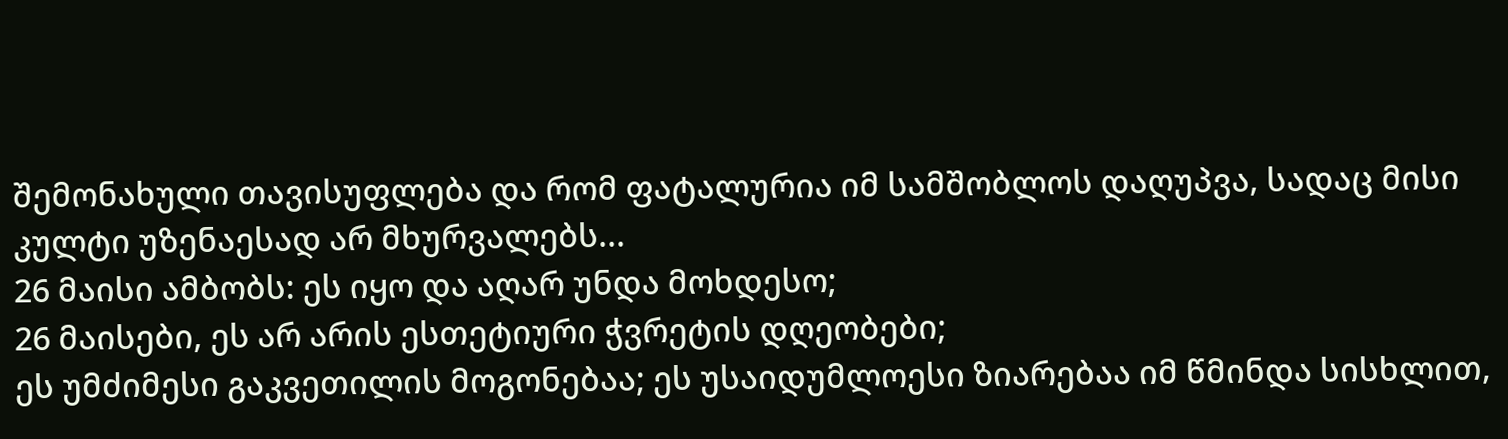შემონახული თავისუფლება და რომ ფატალურია იმ სამშობლოს დაღუპვა, სადაც მისი კულტი უზენაესად არ მხურვალებს...
26 მაისი ამბობს: ეს იყო და აღარ უნდა მოხდესო;
26 მაისები, ეს არ არის ესთეტიური ჭვრეტის დღეობები;
ეს უმძიმესი გაკვეთილის მოგონებაა; ეს უსაიდუმლოესი ზიარებაა იმ წმინდა სისხლით,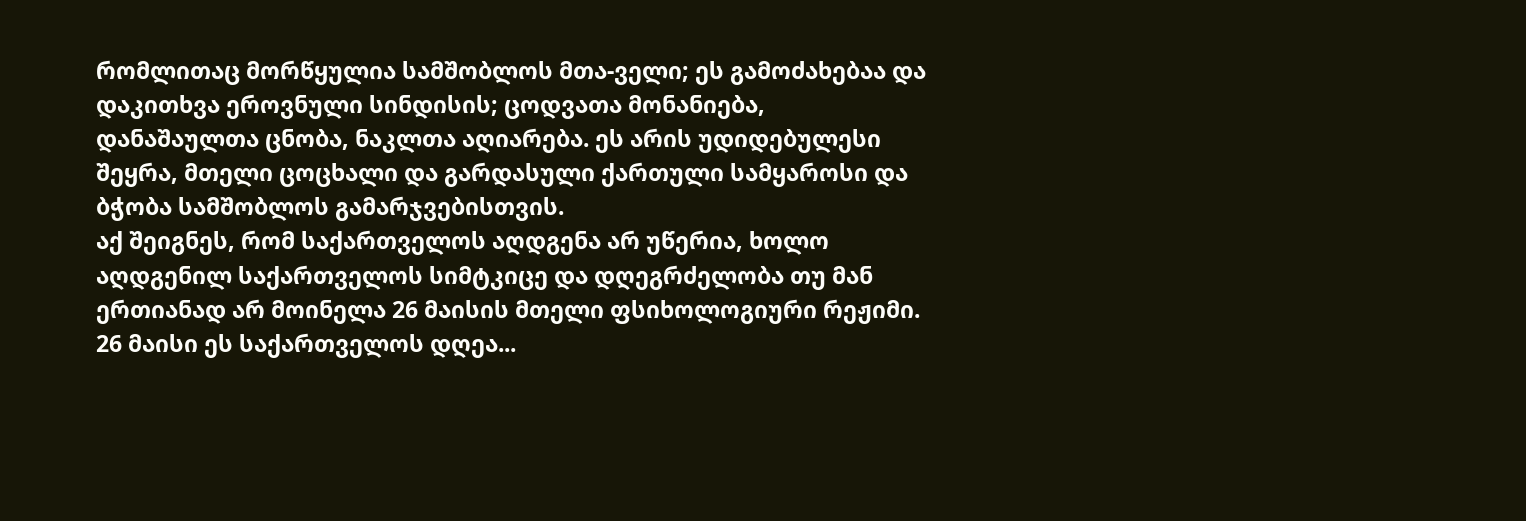რომლითაც მორწყულია სამშობლოს მთა-ველი; ეს გამოძახებაა და დაკითხვა ეროვნული სინდისის; ცოდვათა მონანიება, დანაშაულთა ცნობა, ნაკლთა აღიარება. ეს არის უდიდებულესი შეყრა, მთელი ცოცხალი და გარდასული ქართული სამყაროსი და ბჭობა სამშობლოს გამარჯვებისთვის.
აქ შეიგნეს, რომ საქართველოს აღდგენა არ უწერია, ხოლო აღდგენილ საქართველოს სიმტკიცე და დღეგრძელობა თუ მან ერთიანად არ მოინელა 26 მაისის მთელი ფსიხოლოგიური რეჟიმი.
26 მაისი ეს საქართველოს დღეა...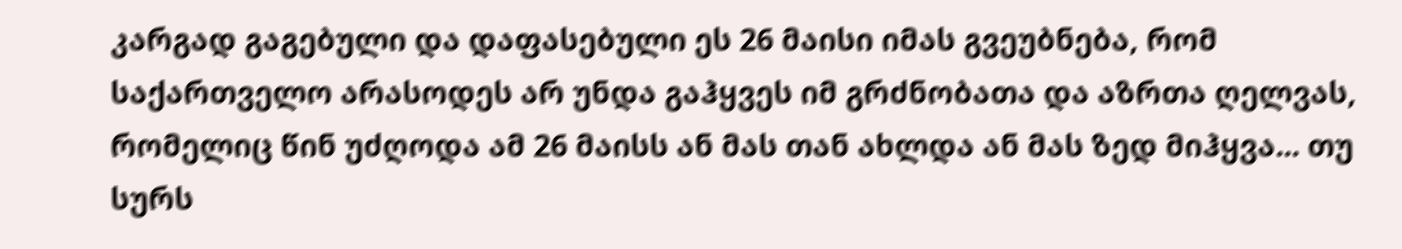კარგად გაგებული და დაფასებული ეს 26 მაისი იმას გვეუბნება, რომ საქართველო არასოდეს არ უნდა გაჰყვეს იმ გრძნობათა და აზრთა ღელვას, რომელიც წინ უძღოდა ამ 26 მაისს ან მას თან ახლდა ან მას ზედ მიჰყვა... თუ სურს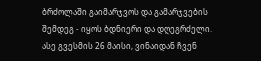ბრძოლაში გაიმარჯვოს და გამარჯვების შემდეგ - იყოს ბდნიერი და დღეგრძელი.
ასე გვესმის 26 მაისი, ვინაიდან ჩვენ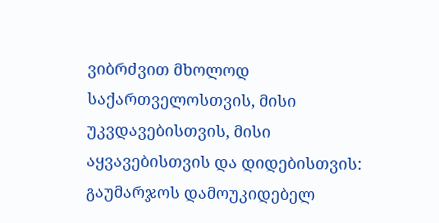ვიბრძვით მხოლოდ საქართველოსთვის, მისი უკვდავებისთვის, მისი აყვავებისთვის და დიდებისთვის:
გაუმარჯოს დამოუკიდებელ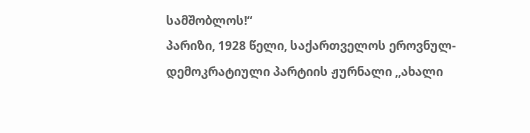სამშობლოს!“
პარიზი, 1928 წელი, საქართველოს ეროვნულ-დემოკრატიული პარტიის ჟურნალი ,,ახალი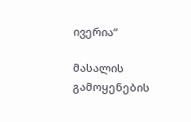ივერია“

მასალის გამოყენების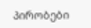პირობები